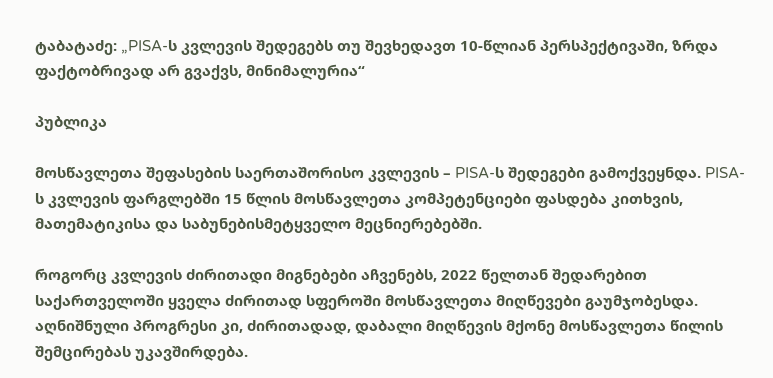ტაბატაძე: „PISA-ს კვლევის შედეგებს თუ შევხედავთ 10-წლიან პერსპექტივაში, ზრდა ფაქტობრივად არ გვაქვს, მინიმალურია“

პუბლიკა

მოსწავლეთა შეფასების საერთაშორისო კვლევის – PISA-ს შედეგები გამოქვეყნდა. PISA-ს კვლევის ფარგლებში 15 წლის მოსწავლეთა კომპეტენციები ფასდება კითხვის, მათემატიკისა და საბუნებისმეტყველო მეცნიერებებში.

როგორც კვლევის ძირითადი მიგნებები აჩვენებს, 2022 წელთან შედარებით საქართველოში ყველა ძირითად სფეროში მოსწავლეთა მიღწევები გაუმჯობესდა. აღნიშნული პროგრესი კი, ძირითადად, დაბალი მიღწევის მქონე მოსწავლეთა წილის შემცირებას უკავშირდება.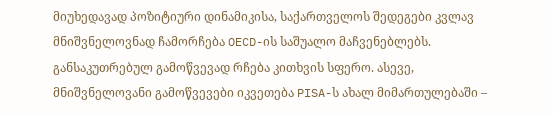მიუხედავად პოზიტიური დინამიკისა, საქართველოს შედეგები კვლავ მნიშვნელოვნად ჩამორჩება OECD-ის საშუალო მაჩვენებლებს. განსაკუთრებულ გამოწვევად რჩება კითხვის სფერო. ასევე, მნიშვნელოვანი გამოწვევები იკვეთება PISA-ს ახალ მიმართულებაში –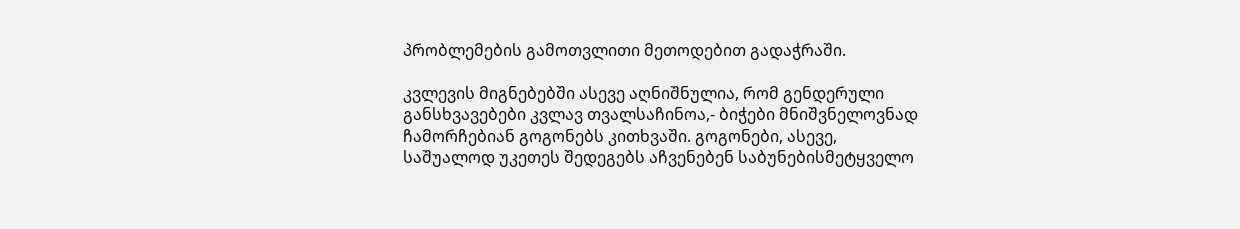პრობლემების გამოთვლითი მეთოდებით გადაჭრაში.

კვლევის მიგნებებში ასევე აღნიშნულია, რომ გენდერული განსხვავებები კვლავ თვალსაჩინოა,- ბიჭები მნიშვნელოვნად ჩამორჩებიან გოგონებს კითხვაში. გოგონები, ასევე, საშუალოდ უკეთეს შედეგებს აჩვენებენ საბუნებისმეტყველო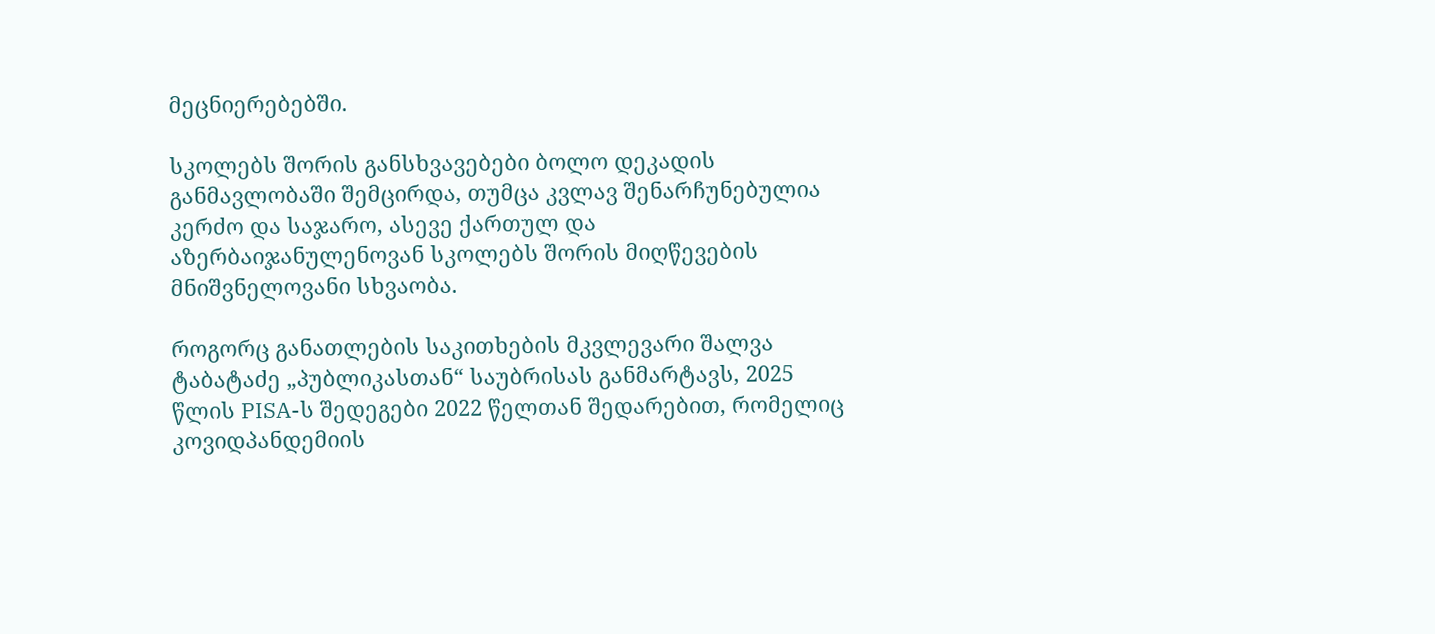მეცნიერებებში.

სკოლებს შორის განსხვავებები ბოლო დეკადის განმავლობაში შემცირდა, თუმცა კვლავ შენარჩუნებულია კერძო და საჯარო, ასევე ქართულ და აზერბაიჯანულენოვან სკოლებს შორის მიღწევების მნიშვნელოვანი სხვაობა.

როგორც განათლების საკითხების მკვლევარი შალვა ტაბატაძე „პუბლიკასთან“ საუბრისას განმარტავს, 2025 წლის PISA-ს შედეგები 2022 წელთან შედარებით, რომელიც კოვიდპანდემიის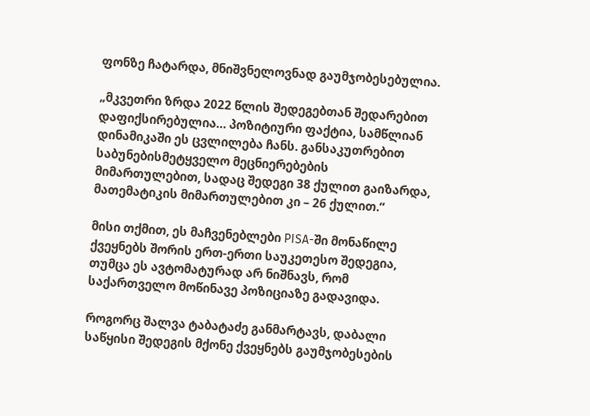ფონზე ჩატარდა, მნიშვნელოვნად გაუმჯობესებულია.

„მკვეთრი ზრდა 2022 წლის შედეგებთან შედარებით დაფიქსირებულია… პოზიტიური ფაქტია, სამწლიან დინამიკაში ეს ცვლილება ჩანს. განსაკუთრებით საბუნებისმეტყველო მეცნიერებების მიმართულებით, სადაც შედეგი 38 ქულით გაიზარდა, მათემატიკის მიმართულებით კი – 26 ქულით.“

მისი თქმით, ეს მაჩვენებლები PISA-ში მონაწილე ქვეყნებს შორის ერთ-ერთი საუკეთესო შედეგია, თუმცა ეს ავტომატურად არ ნიშნავს, რომ საქართველო მოწინავე პოზიციაზე გადავიდა.

როგორც შალვა ტაბატაძე განმარტავს, დაბალი საწყისი შედეგის მქონე ქვეყნებს გაუმჯობესების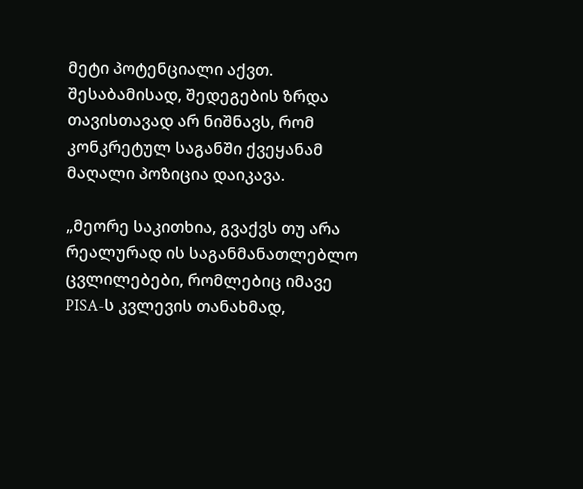მეტი პოტენციალი აქვთ. შესაბამისად, შედეგების ზრდა თავისთავად არ ნიშნავს, რომ კონკრეტულ საგანში ქვეყანამ მაღალი პოზიცია დაიკავა.

„მეორე საკითხია, გვაქვს თუ არა რეალურად ის საგანმანათლებლო ცვლილებები, რომლებიც იმავე PISA-ს კვლევის თანახმად,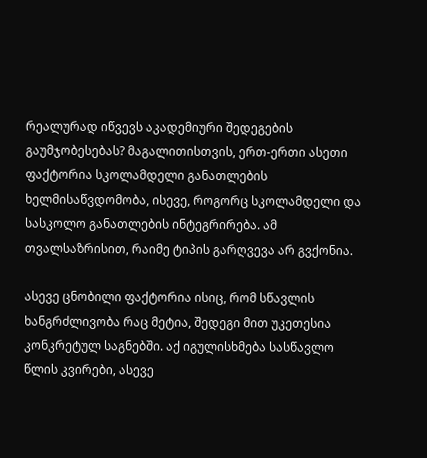რეალურად იწვევს აკადემიური შედეგების გაუმჯობესებას? მაგალითისთვის, ერთ-ერთი ასეთი ფაქტორია სკოლამდელი განათლების ხელმისაწვდომობა, ისევე, როგორც სკოლამდელი და სასკოლო განათლების ინტეგრირება. ამ თვალსაზრისით, რაიმე ტიპის გარღვევა არ გვქონია.

ასევე ცნობილი ფაქტორია ისიც, რომ სწავლის ხანგრძლივობა რაც მეტია, შედეგი მით უკეთესია კონკრეტულ საგნებში. აქ იგულისხმება სასწავლო წლის კვირები, ასევე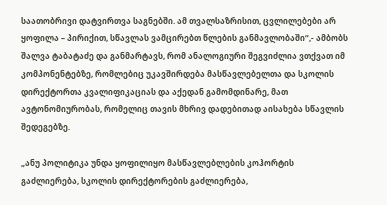საათობრივი დატვირთვა საგნებში. ამ თვალსაზრისით, ცვლილებები არ ყოფილა – პირიქით, სწავლას ვამცირებთ წლების განმავლობაში“,- ამბობს შალვა ტაბატაძე და განმარტავს, რომ ანალოგიური შეგვიძლია ვთქვათ იმ კომპონენტებზე, რომლებიც უკავშირდება მასწავლებელთა და სკოლის დირექტორთა კვალიფიკაციას და აქედან გამომდინარე, მათ ავტონომიურობას, რომელიც თავის მხრივ დადებითად აისახება სწავლის შედეგებზე.

„ანუ პოლიტიკა უნდა ყოფილიყო მასწავლებლების კოჰორტის გაძლიერება, სკოლის დირექტორების გაძლიერება,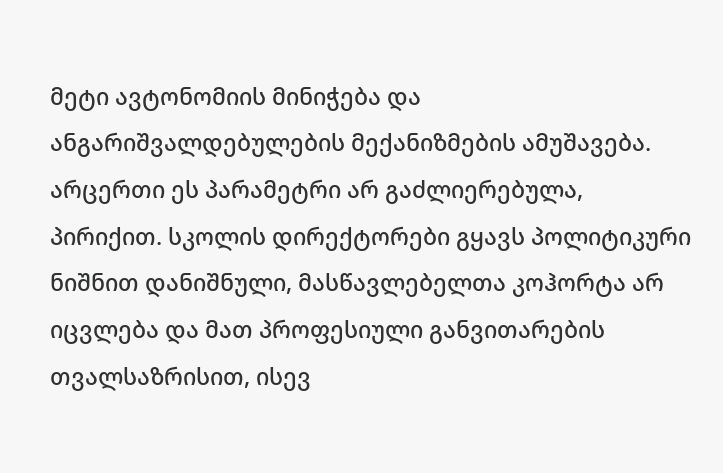მეტი ავტონომიის მინიჭება და ანგარიშვალდებულების მექანიზმების ამუშავება. არცერთი ეს პარამეტრი არ გაძლიერებულა, პირიქით. სკოლის დირექტორები გყავს პოლიტიკური ნიშნით დანიშნული, მასწავლებელთა კოჰორტა არ იცვლება და მათ პროფესიული განვითარების თვალსაზრისით, ისევ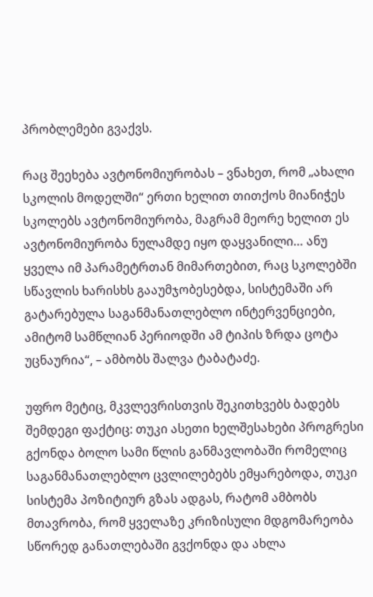პრობლემები გვაქვს.

რაც შეეხება ავტონომიურობას – ვნახეთ, რომ „ახალი სკოლის მოდელში“ ერთი ხელით თითქოს მიანიჭეს სკოლებს ავტონომიურობა, მაგრამ მეორე ხელით ეს ავტონომიურობა ნულამდე იყო დაყვანილი… ანუ ყველა იმ პარამეტრთან მიმართებით, რაც სკოლებში სწავლის ხარისხს გააუმჯობესებდა, სისტემაში არ გატარებულა საგანმანათლებლო ინტერვენციები, ამიტომ სამწლიან პერიოდში ამ ტიპის ზრდა ცოტა უცნაურია“, – ამბობს შალვა ტაბატაძე.

უფრო მეტიც, მკვლევრისთვის შეკითხვებს ბადებს შემდეგი ფაქტიც: თუკი ასეთი ხელშესახები პროგრესი გქონდა ბოლო სამი წლის განმავლობაში რომელიც საგანმანათლებლო ცვლილებებს ემყარებოდა, თუკი სისტემა პოზიტიურ გზას ადგას, რატომ ამბობს მთავრობა, რომ ყველაზე კრიზისული მდგომარეობა სწორედ განათლებაში გვქონდა და ახლა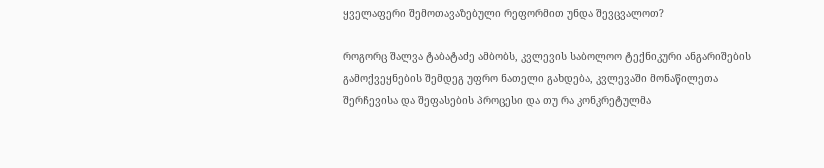ყველაფერი შემოთავაზებული რეფორმით უნდა შევცვალოთ?

როგორც შალვა ტაბატაძე ამბობს, კვლევის საბოლოო ტექნიკური ანგარიშების გამოქვეყნების შემდეგ უფრო ნათელი გახდება, კვლევაში მონაწილეთა შერჩევისა და შეფასების პროცესი და თუ რა კონკრეტულმა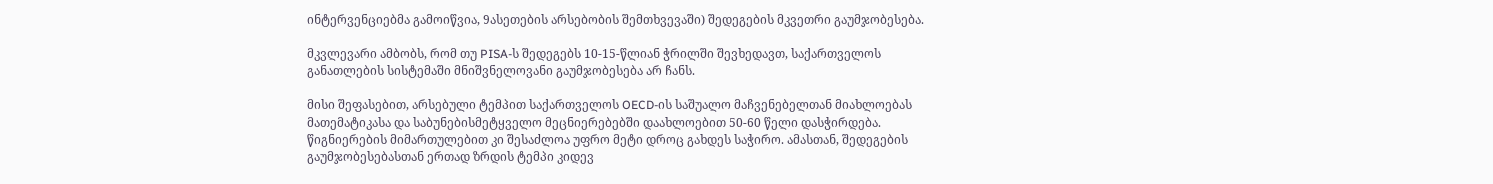ინტერვენციებმა გამოიწვია, 9ასეთების არსებობის შემთხვევაში) შედეგების მკვეთრი გაუმჯობესება.

მკვლევარი ამბობს, რომ თუ PISA-ს შედეგებს 10-15-წლიან ჭრილში შევხედავთ, საქართველოს განათლების სისტემაში მნიშვნელოვანი გაუმჯობესება არ ჩანს.

მისი შეფასებით, არსებული ტემპით საქართველოს OECD-ის საშუალო მაჩვენებელთან მიახლოებას მათემატიკასა და საბუნებისმეტყველო მეცნიერებებში დაახლოებით 50-60 წელი დასჭირდება. წიგნიერების მიმართულებით კი შესაძლოა უფრო მეტი დროც გახდეს საჭირო. ამასთან, შედეგების გაუმჯობესებასთან ერთად ზრდის ტემპი კიდევ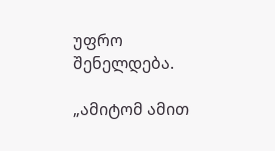უფრო შენელდება.

„ამიტომ ამით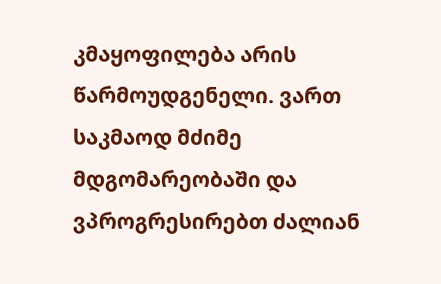კმაყოფილება არის წარმოუდგენელი. ვართ საკმაოდ მძიმე მდგომარეობაში და ვპროგრესირებთ ძალიან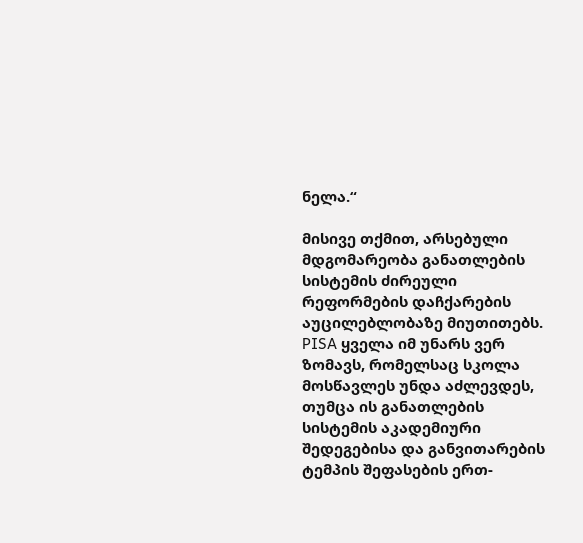ნელა.“

მისივე თქმით, არსებული მდგომარეობა განათლების სისტემის ძირეული რეფორმების დაჩქარების აუცილებლობაზე მიუთითებს. PISA ყველა იმ უნარს ვერ ზომავს, რომელსაც სკოლა მოსწავლეს უნდა აძლევდეს, თუმცა ის განათლების სისტემის აკადემიური შედეგებისა და განვითარების ტემპის შეფასების ერთ-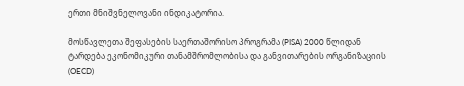ერთი მნიშვნელოვანი ინდიკატორია.

მოსწავლეთა შეფასების საერთაშორისო პროგრამა (PISA) 2000 წლიდან ტარდება ეკონომიკური თანამშრომლობისა და განვითარების ორგანიზაციის (OECD)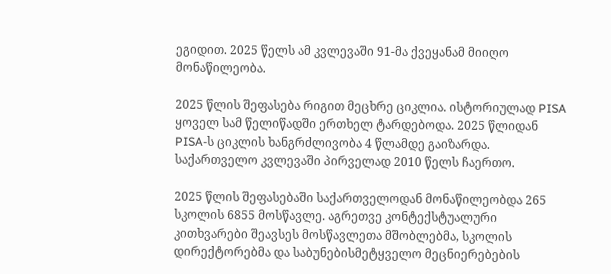ეგიდით. 2025 წელს ამ კვლევაში 91-მა ქვეყანამ მიიღო მონაწილეობა.

2025 წლის შეფასება რიგით მეცხრე ციკლია. ისტორიულად PISA ყოველ სამ წელიწადში ერთხელ ტარდებოდა. 2025 წლიდან PISA-ს ციკლის ხანგრძლივობა 4 წლამდე გაიზარდა. საქართველო კვლევაში პირველად 2010 წელს ჩაერთო.

2025 წლის შეფასებაში საქართველოდან მონაწილეობდა 265 სკოლის 6855 მოსწავლე. აგრეთვე კონტექსტუალური კითხვარები შეავსეს მოსწავლეთა მშობლებმა, სკოლის დირექტორებმა და საბუნებისმეტყველო მეცნიერებების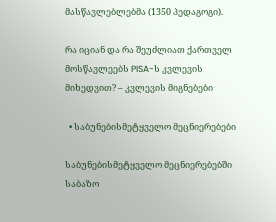მასწავლებლებმა (1350 პედაგოგი).

რა იციან და რა შეუძლიათ ქართველ მოსწავლეებს PISA-ს კვლევის მიხედვით? – კვლევის მიგნებები

  • საბუნებისმეტყველო მეცნიერებები

საბუნებისმეტყველო მეცნიერებებში საბაზო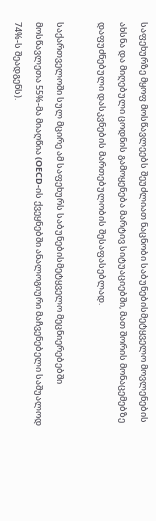საფეხურზე მყოფ მოსწავლეებს შეუძლიათ ნაცნობი საბუნებისმეტყველო მოვლენების ახსნა და მიღებული ცოდნის გამოყენება მარტივ სიტუაციებში, მათ შორის მონაცემებზე დაფუძნებული დასკვნების მართებულობის შესაფასებლად.

საქართველოში სულ მცირე ამ საფეხურს საბუნებისმეტყველო მეცნიერებებში მოსწავლეთა 55%-მა მიაღწია (OECD-ის ქვეყნებში ანალოგიური მაჩვენებელი საშუალოდ 74%-ს შეადგენს).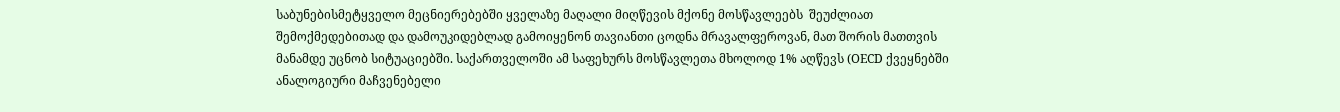საბუნებისმეტყველო მეცნიერებებში ყველაზე მაღალი მიღწევის მქონე მოსწავლეებს  შეუძლიათ შემოქმედებითად და დამოუკიდებლად გამოიყენონ თავიანთი ცოდნა მრავალფეროვან, მათ შორის მათთვის მანამდე უცნობ სიტუაციებში. საქართველოში ამ საფეხურს მოსწავლეთა მხოლოდ 1% აღწევს (OECD ქვეყნებში ანალოგიური მაჩვენებელი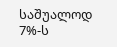საშუალოდ 7%-ს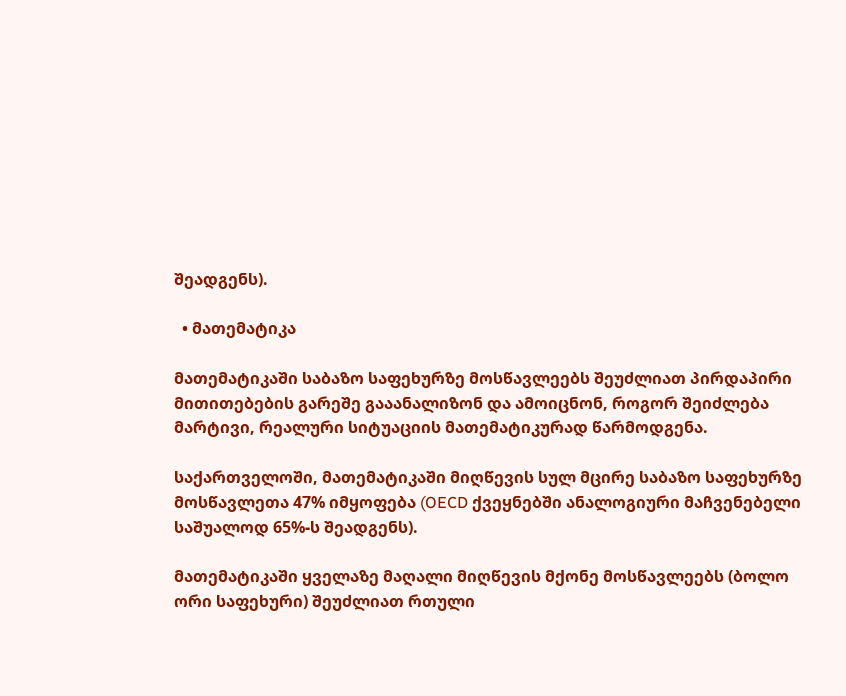შეადგენს).

  • მათემატიკა

მათემატიკაში საბაზო საფეხურზე მოსწავლეებს შეუძლიათ პირდაპირი მითითებების გარეშე გააანალიზონ და ამოიცნონ, როგორ შეიძლება მარტივი, რეალური სიტუაციის მათემატიკურად წარმოდგენა.

საქართველოში, მათემატიკაში მიღწევის სულ მცირე საბაზო საფეხურზე მოსწავლეთა 47% იმყოფება (OECD ქვეყნებში ანალოგიური მაჩვენებელი საშუალოდ 65%-ს შეადგენს).

მათემატიკაში ყველაზე მაღალი მიღწევის მქონე მოსწავლეებს (ბოლო ორი საფეხური) შეუძლიათ რთული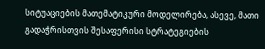სიტუაციების მათემატიკური მოდელირება, ასევე, მათი გადაჭრისთვის შესაფერისი სტრატეგიების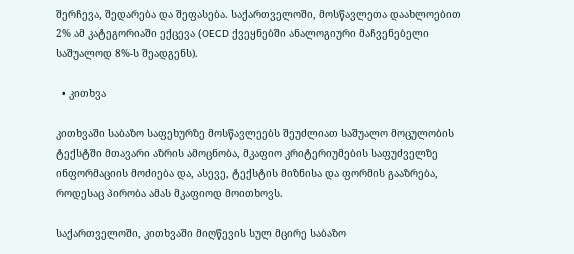შერჩევა, შედარება და შეფასება. საქართველოში, მოსწავლეთა დაახლოებით 2% ამ კატეგორიაში ექცევა (OECD ქვეყნებში ანალოგიური მაჩვენებელი საშუალოდ 8%-ს შეადგენს).

  • კითხვა

კითხვაში საბაზო საფეხურზე მოსწავლეებს შეუძლიათ საშუალო მოცულობის ტექსტში მთავარი აზრის ამოცნობა, მკაფიო კრიტერიუმების საფუძველზე ინფორმაციის მოძიება და, ასევე, ტექსტის მიზნისა და ფორმის გააზრება, როდესაც პირობა ამას მკაფიოდ მოითხოვს.

საქართველოში, კითხვაში მიღწევის სულ მცირე საბაზო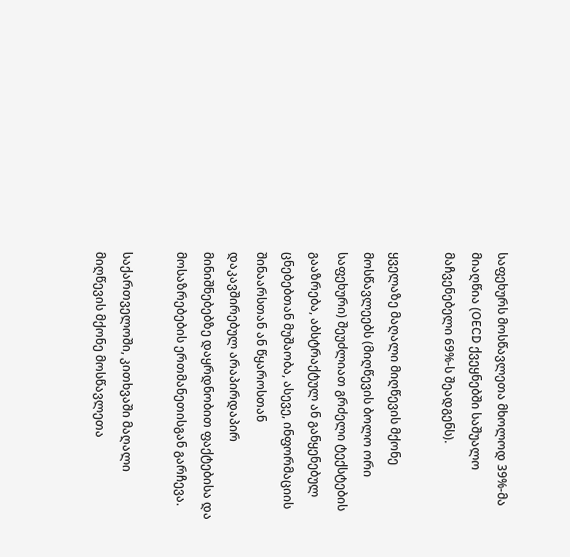საფეხურს მოსწავლეთა მხოლოდ 39%-მა მიაღწია (OECD ქვეყნებში საშუალო მაჩვენებელი 69%-ს შეადგენს).

ყველაზე მაღალი მიღწევის მქონე მოსწავლეებს (მიღწევის ბოლო ორი საფეხური) შეუძლიათ გრძელი ტექსტების გააზრება, აბსტრაქტულ ან განყენებულ ცნებებთან მუშაობა, ასევე, ინფორმაციის შინაარსთან ან წყაროსთან დაკავშირებულ არაპირდაპირ მინიშნებებზე დაყრდნობით ფაქტებისა და მოსაზრებების ერთმანეთისგან გარჩევა.

საქართველოში, კითხვაში მაღალი მიღწევის მქონე მოსწავლეთა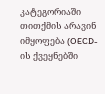კატეგორიაში თითქმის არავინ იმყოფება (OECD-ის ქვეყნებში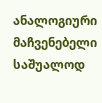ანალოგიური მაჩვენებელი საშუალოდ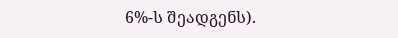6%-ს შეადგენს).